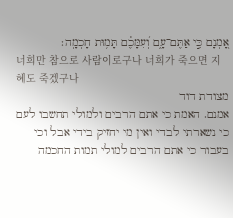אָ֭מְנָם כִּ֣י אַתֶּם־עָ֑ם וְ֝עִמָּכֶ֗ם תָּמ֥וּת חָכְמָֽה׃
너희만 참으로 사람이로구나 너희가 죽으면 지혜도 죽겠구나
מצודת דוד
אמנם. האמת כי אתם הרבים ולמולי תחשבו לעם כי נשארתי לבדי ואין מי יחזיק בידי אבל וכי בעבור כי אתם הרבים למולי תמות החכמה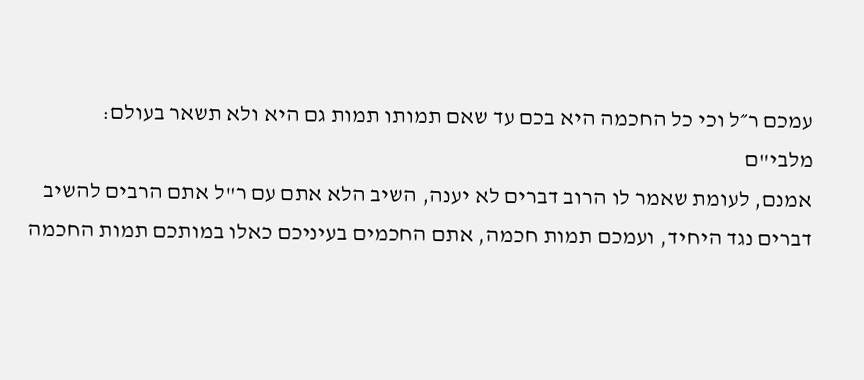עמכם ר״ל וכי כל החכמה היא בכם עד שאם תמותו תמות גם היא ולא תשאר בעולם:
מלבי"ם
אמנם, לעומת שאמר לו הרוב דברים לא יענה, השיב הלא אתם עם ר"ל אתם הרבים להשיב דברים נגד היחיד, ועמכם תמות חכמה, אתם החכמים בעיניכם כאלו במותכם תמות החכמה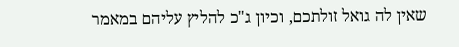שאין לה גואל זולתכם, וכיון ג"כ להליץ עליהם במאמר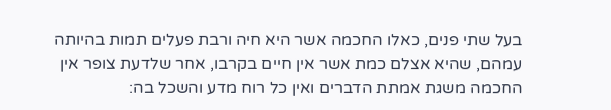בעל שתי פנים, כאלו החכמה אשר היא חיה ורבת פעלים תמות בהיותה עמהם, שהיא אצלם כמת אשר אין חיים בקרבו, אחר שלדעת צופר אין החכמה משגת אמתת הדברים ואין כל רוח מדע והשכל בה: